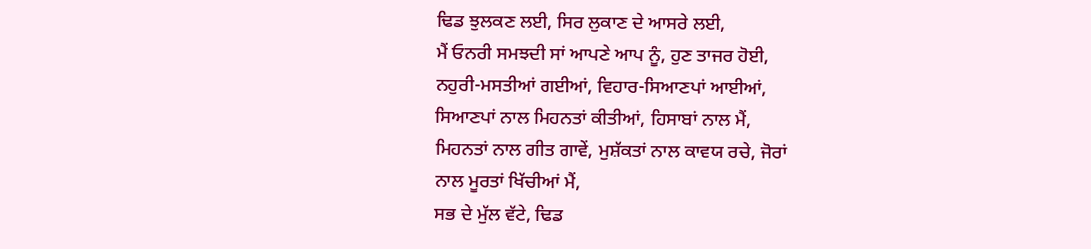ਢਿਡ ਝੁਲਕਣ ਲਈ, ਸਿਰ ਲੁਕਾਣ ਦੇ ਆਸਰੇ ਲਈ,
ਮੈਂ ਓਨਰੀ ਸਮਝਦੀ ਸਾਂ ਆਪਣੇ ਆਪ ਨੂੰ, ਹੁਣ ਤਾਜਰ ਹੋਈ,
ਨਹੁਰੀ-ਮਸਤੀਆਂ ਗਈਆਂ, ਵਿਹਾਰ-ਸਿਆਣਪਾਂ ਆਈਆਂ,
ਸਿਆਣਪਾਂ ਨਾਲ ਮਿਹਨਤਾਂ ਕੀਤੀਆਂ, ਹਿਸਾਬਾਂ ਨਾਲ ਮੈਂ,
ਮਿਹਨਤਾਂ ਨਾਲ ਗੀਤ ਗਾਵੇਂ, ਮੁਸ਼ੱਕਤਾਂ ਨਾਲ ਕਾਵਯ ਰਚੇ, ਜੋਰਾਂ
ਨਾਲ ਮੂਰਤਾਂ ਖਿੱਚੀਆਂ ਮੈਂ,
ਸਭ ਦੇ ਮੁੱਲ ਵੱਟੇ, ਢਿਡ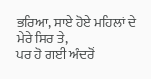ਭਰਿਆ, ਸਾਏ ਹੋਏ ਮਹਿਲਾਂ ਦੇ
ਮੇਰੇ ਸਿਰ ਤੇ,
ਪਰ ਹੋ ਗਈ ਅੰਦਰੋਂ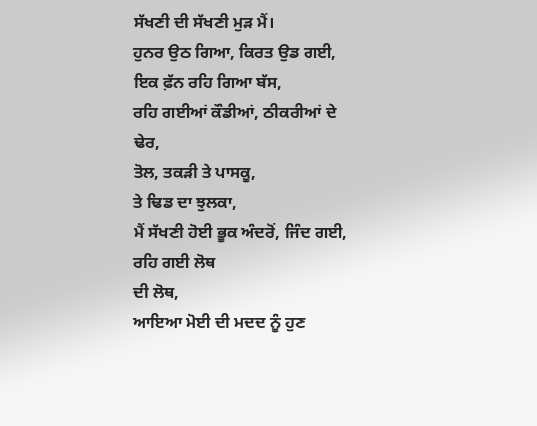ਸੱਖਣੀ ਦੀ ਸੱਖਣੀ ਮੁੜ ਮੈਂ।
ਹੁਨਰ ਉਠ ਗਿਆ, ਕਿਰਤ ਉਡ ਗਈ, ਇਕ ਫ਼ੱਨ ਰਹਿ ਗਿਆ ਬੱਸ,
ਰਹਿ ਗਈਆਂ ਕੌਡੀਆਂ, ਠੀਕਰੀਆਂ ਦੇ ਢੇਰ,
ਤੋਲ, ਤਕੜੀ ਤੇ ਪਾਸਕੂ,
ਤੇ ਢਿਡ ਦਾ ਝੁਲਕਾ,
ਮੈਂ ਸੱਖਣੀ ਹੋਈ ਭੂਕ ਅੰਦਰੋਂ, ਜਿੰਦ ਗਈ, ਰਹਿ ਗਈ ਲੋਥ
ਦੀ ਲੋਥ,
ਆਇਆ ਮੋਈ ਦੀ ਮਦਦ ਨੂੰ ਹੁਣ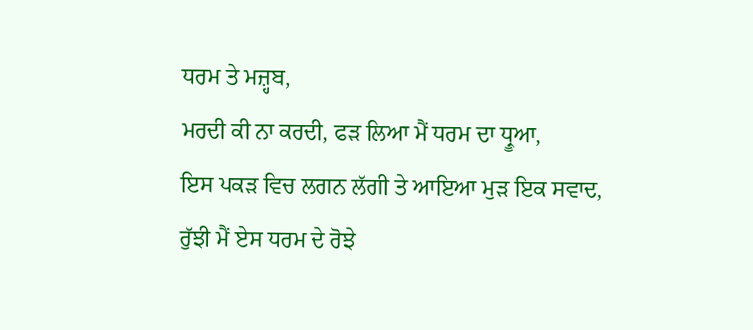ਧਰਮ ਤੇ ਮਜ਼੍ਹਬ,
ਮਰਦੀ ਕੀ ਨਾ ਕਰਦੀ, ਫੜ ਲਿਆ ਮੈਂ ਧਰਮ ਦਾ ਧ੍ਰੂਆ,
ਇਸ ਪਕੜ ਵਿਚ ਲਗਨ ਲੱਗੀ ਤੇ ਆਇਆ ਮੁੜ ਇਕ ਸਵਾਦ,
ਰੁੱਝੀ ਮੈਂ ਏਸ ਧਰਮ ਦੇ ਰੋਝੇ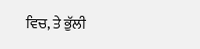ਵਿਚ, ਤੇ ਭੁੱਲੀ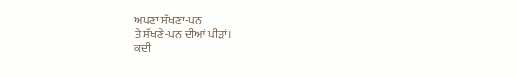ਅਪਣਾ ਸੱਖਣਾ-ਪਨ
ਤੇ ਸੱਖਣੇ-ਪਨ ਦੀਆਂ ਪੀੜਾਂ।
ਕਦੀ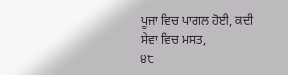ਪੂਜਾ ਵਿਚ ਪਾਗਲ ਹੋਈ, ਕਦੀ ਸੇਵਾ ਵਿਚ ਮਸਤ,
੪੮